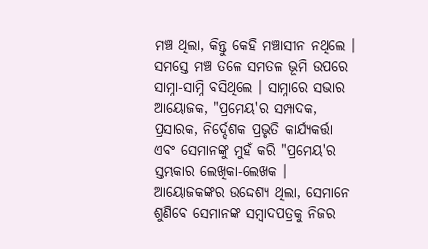ମଞ୍ଚ ଥିଲା, କିନ୍ତୁ କେହି ମଞ୍ଚାସୀନ ନଥିଲେ । ସମସ୍ତେ ମଞ୍ଚ ତଳେ ସମତଳ ଭୂମି ଉପରେ ସାମ୍ନା-ସାମ୍ନି ବସିଥିଲେ । ସାମ୍ନାରେ ସଭାର ଆୟୋଜକ, "ପ୍ରମେୟ'ର ସମ୍ପାଦକ, ପ୍ରସାରକ, ନିର୍ଦ୍ଦେଶକ ପ୍ରଭୃତି କାର୍ଯ୍ୟକର୍ତ୍ତା ଏବଂ ସେମାନଙ୍କୁ ମୁହଁ କରି "ପ୍ରମେୟ'ର ସ୍ତମ୍ଭକାର ଲେଖିକା-ଲେଖକ । ଆୟୋଜକଙ୍କର ଉଦ୍ଦେଶ୍ୟ ଥିଲା, ସେମାନେ ଶୁଣିବେ ସେମାନଙ୍କ ସମ୍ବାଦପତ୍ରକୁ ନିଜର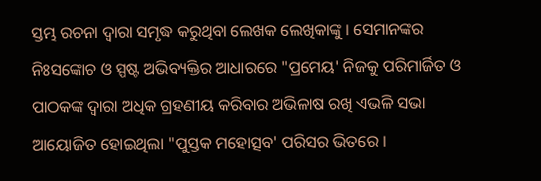ସ୍ତମ୍ଭ ରଚନା ଦ୍ୱାରା ସମୃଦ୍ଧ କରୁଥିବା ଲେଖକ ଲେଖିକାଙ୍କୁ । ସେମାନଙ୍କର ନିଃସଙ୍କୋଚ ଓ ସ୍ପଷ୍ଟ ଅଭିବ୍ୟକ୍ତିର ଆଧାରରେ "ପ୍ରମେୟ' ନିଜକୁ ପରିମାର୍ଜିତ ଓ ପାଠକଙ୍କ ଦ୍ୱାରା ଅଧିକ ଗ୍ରହଣୀୟ କରିବାର ଅଭିଳାଷ ରଖି ଏଭଳି ସଭା ଆୟୋଜିତ ହୋଇଥିଲା "ପୁସ୍ତକ ମହୋତ୍ସବ' ପରିସର ଭିତରେ ।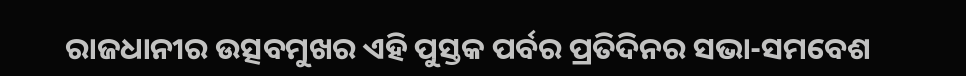ରାଜଧାନୀର ଉତ୍ସବମୁଖର ଏହି ପୁସ୍ତକ ପର୍ବର ପ୍ରତିଦିନର ସଭା-ସମବେଶ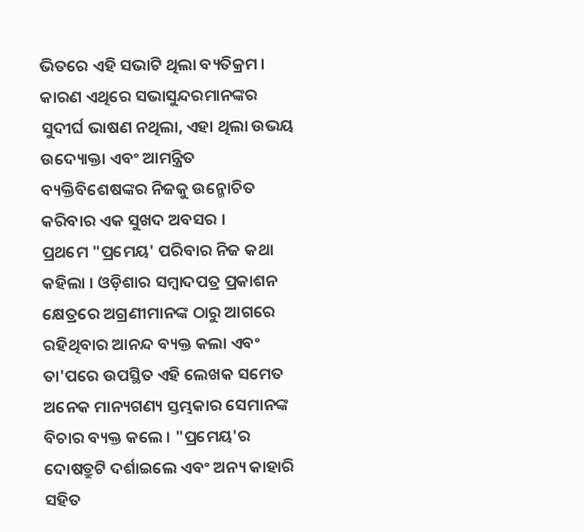ଭିତରେ ଏହି ସଭାଟି ଥିଲା ବ୍ୟତିକ୍ରମ । କାରଣ ଏଥିରେ ସଭାସୁନ୍ଦରମାନଙ୍କର ସୁଦୀର୍ଘ ଭାଷଣ ନଥିଲା, ଏହା ଥିଲା ଉଭୟ ଉଦ୍ୟୋକ୍ତା ଏବଂ ଆମନ୍ତ୍ରିତ ବ୍ୟକ୍ତିବିଶେଷଙ୍କର ନିଜକୁ ଉନ୍ମୋଚିତ କରିବାର ଏକ ସୁଖଦ ଅବସର ।
ପ୍ରଥମେ "ପ୍ରମେୟ' ପରିବାର ନିଜ କଥା କହିଲା । ଓଡ଼ିଶାର ସମ୍ବାଦପତ୍ର ପ୍ରକାଶନ କ୍ଷେତ୍ରରେ ଅଗ୍ରଣୀମାନଙ୍କ ଠାରୁ ଆଗରେ ରହିଥିବାର ଆନନ୍ଦ ବ୍ୟକ୍ତ କଲା ଏବଂ ତା'ପରେ ଉପସ୍ଥିତ ଏହି ଲେଖକ ସମେତ ଅନେକ ମାନ୍ୟଗଣ୍ୟ ସ୍ତମ୍ଭକାର ସେମାନଙ୍କ ବିଚାର ବ୍ୟକ୍ତ କଲେ । "ପ୍ରମେୟ'ର ଦୋଷତ୍ରୁଟି ଦର୍ଶାଇଲେ ଏବଂ ଅନ୍ୟ କାହାରି ସହିତ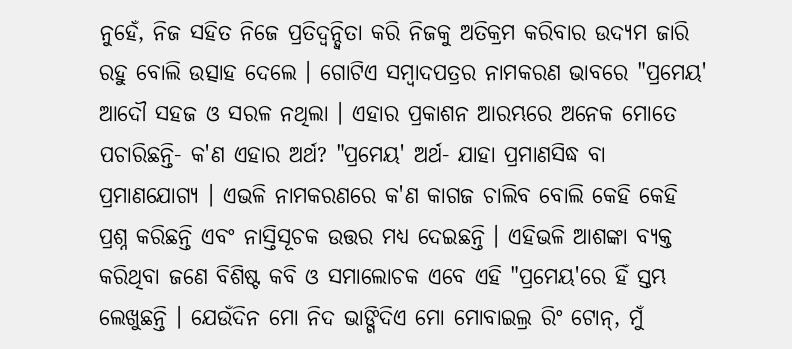ନୁହେଁ, ନିଜ ସହିତ ନିଜେ ପ୍ରତିଦ୍ୱନ୍ଦ୍ୱିତା କରି ନିଜକୁ ଅତିକ୍ରମ କରିବାର ଉଦ୍ୟମ ଜାରି ରହୁ ବୋଲି ଉତ୍ସାହ ଦେଲେ । ଗୋଟିଏ ସମ୍ବାଦପତ୍ରର ନାମକରଣ ଭାବରେ "ପ୍ରମେୟ' ଆଦୌ ସହଜ ଓ ସରଳ ନଥିଲା । ଏହାର ପ୍ରକାଶନ ଆରମ୍ଭରେ ଅନେକ ମୋତେ ପଚାରିଛନ୍ତି- କ'ଣ ଏହାର ଅର୍ଥ? "ପ୍ରମେୟ' ଅର୍ଥ- ଯାହା ପ୍ରମାଣସିଦ୍ଧ ବା ପ୍ରମାଣଯୋଗ୍ୟ । ଏଭଳି ନାମକରଣରେ କ'ଣ କାଗଜ ଚାଲିବ ବୋଲି କେହି କେହି ପ୍ରଶ୍ନ କରିଛନ୍ତି ଏବଂ ନାସ୍ତିସୂଚକ ଉତ୍ତର ମଧ୍ୟ ଦେଇଛନ୍ତି । ଏହିଭଳି ଆଶଙ୍କା ବ୍ୟକ୍ତ କରିଥିବା ଜଣେ ବିଶିଷ୍ଟ କବି ଓ ସମାଲୋଚକ ଏବେ ଏହି "ପ୍ରମେୟ'ରେ ହିଁ ସ୍ତମ୍ଭ ଲେଖୁଛନ୍ତି । ଯେଉଁଦିନ ମୋ ନିଦ ଭାଙ୍ଗିଦିଏ ମୋ ମୋବାଇଲ୍ର ରିଂ ଟୋନ୍, ମୁଁ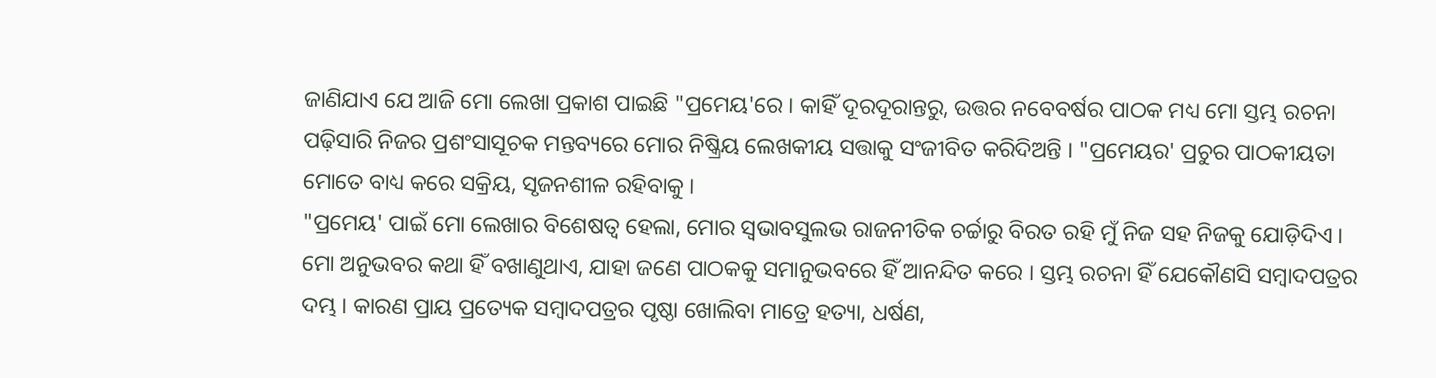ଜାଣିଯାଏ ଯେ ଆଜି ମୋ ଲେଖା ପ୍ରକାଶ ପାଇଛି "ପ୍ରମେୟ'ରେ । କାହିଁ ଦୂରଦୂରାନ୍ତରୁ, ଉତ୍ତର ନବେବର୍ଷର ପାଠକ ମଧ୍ୟ ମୋ ସ୍ତମ୍ଭ ରଚନା ପଢ଼ିସାରି ନିଜର ପ୍ରଶଂସାସୂଚକ ମନ୍ତବ୍ୟରେ ମୋର ନିଷ୍କ୍ରିୟ ଲେଖକୀୟ ସତ୍ତାକୁ ସଂଜୀବିତ କରିଦିଅନ୍ତି । "ପ୍ରମେୟର' ପ୍ରଚୁର ପାଠକୀୟତା ମୋତେ ବାଧ୍ୟ କରେ ସକ୍ରିୟ, ସୃଜନଶୀଳ ରହିବାକୁ ।
"ପ୍ରମେୟ' ପାଇଁ ମୋ ଲେଖାର ବିଶେଷତ୍ୱ ହେଲା, ମୋର ସ୍ୱଭାବସୁଲଭ ରାଜନୀତିକ ଚର୍ଚ୍ଚାରୁ ବିରତ ରହି ମୁଁ ନିଜ ସହ ନିଜକୁ ଯୋଡ଼ିଦିଏ । ମୋ ଅନୁଭବର କଥା ହିଁ ବଖାଣୁଥାଏ, ଯାହା ଜଣେ ପାଠକକୁ ସମାନୁଭବରେ ହିଁ ଆନନ୍ଦିତ କରେ । ସ୍ତମ୍ଭ ରଚନା ହିଁ ଯେକୌଣସି ସମ୍ବାଦପତ୍ରର ଦମ୍ଭ । କାରଣ ପ୍ରାୟ ପ୍ରତ୍ୟେକ ସମ୍ବାଦପତ୍ରର ପୃଷ୍ଠା ଖୋଲିବା ମାତ୍ରେ ହତ୍ୟା, ଧର୍ଷଣ,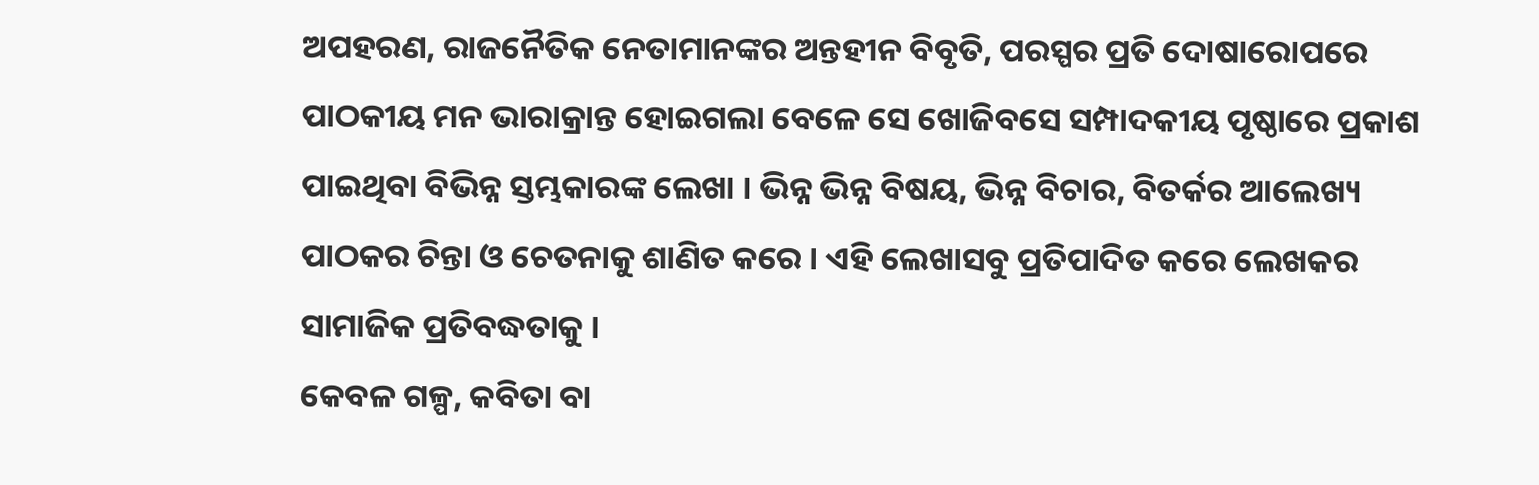ଅପହରଣ, ରାଜନୈତିକ ନେତାମାନଙ୍କର ଅନ୍ତହୀନ ବିବୃତି, ପରସ୍ପର ପ୍ରତି ଦୋଷାରୋପରେ ପାଠକୀୟ ମନ ଭାରାକ୍ରାନ୍ତ ହୋଇଗଲା ବେଳେ ସେ ଖୋଜିବସେ ସମ୍ପାଦକୀୟ ପୃଷ୍ଠାରେ ପ୍ରକାଶ ପାଇଥିବା ବିଭିନ୍ନ ସ୍ତମ୍ଭକାରଙ୍କ ଲେଖା । ଭିନ୍ନ ଭିନ୍ନ ବିଷୟ, ଭିନ୍ନ ବିଚାର, ବିତର୍କର ଆଲେଖ୍ୟ ପାଠକର ଚିନ୍ତା ଓ ଚେତନାକୁ ଶାଣିତ କରେ । ଏହି ଲେଖାସବୁ ପ୍ରତିପାଦିତ କରେ ଲେଖକର ସାମାଜିକ ପ୍ରତିବଦ୍ଧତାକୁ ।
କେବଳ ଗଳ୍ପ, କବିତା ବା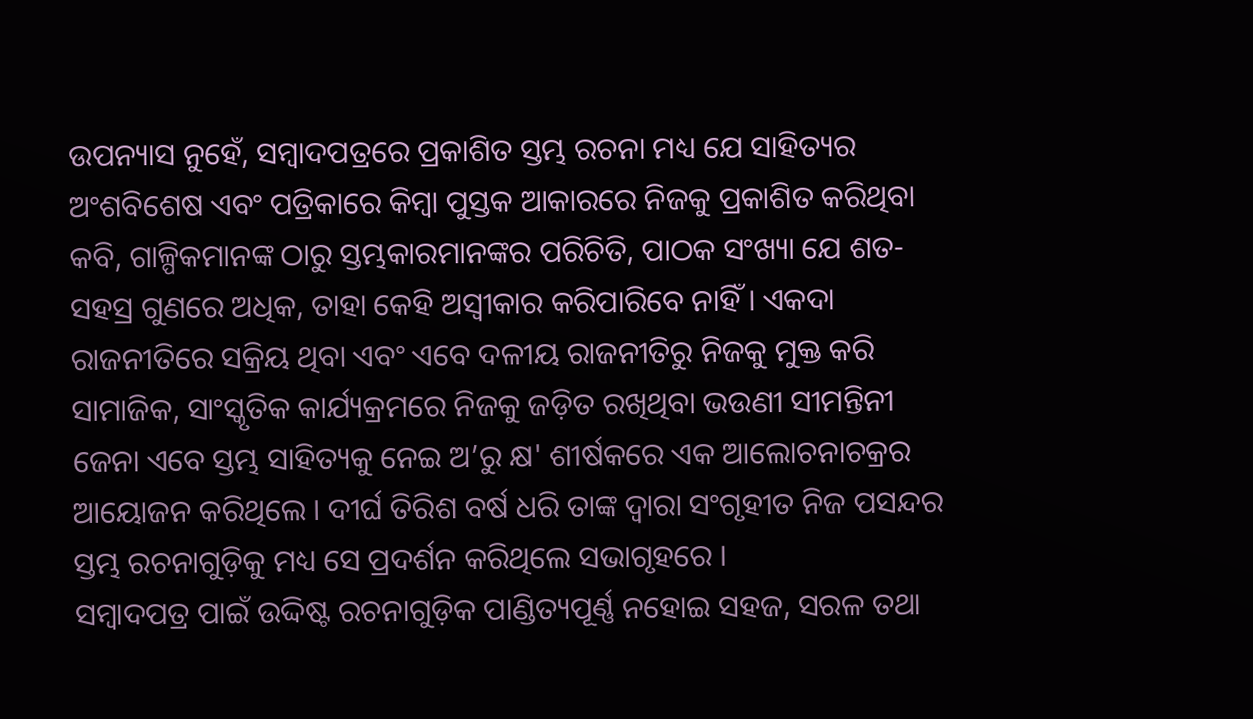ଉପନ୍ୟାସ ନୁହେଁ, ସମ୍ବାଦପତ୍ରରେ ପ୍ରକାଶିତ ସ୍ତମ୍ଭ ରଚନା ମଧ୍ୟ ଯେ ସାହିତ୍ୟର ଅଂଶବିଶେଷ ଏବଂ ପତ୍ରିକାରେ କିମ୍ବା ପୁସ୍ତକ ଆକାରରେ ନିଜକୁ ପ୍ରକାଶିତ କରିଥିବା କବି, ଗାଳ୍ପିକମାନଙ୍କ ଠାରୁ ସ୍ତମ୍ଭକାରମାନଙ୍କର ପରିଚିତି, ପାଠକ ସଂଖ୍ୟା ଯେ ଶତ-ସହସ୍ର ଗୁଣରେ ଅଧିକ, ତାହା କେହି ଅସ୍ୱୀକାର କରିପାରିବେ ନାହିଁ । ଏକଦା ରାଜନୀତିରେ ସକ୍ରିୟ ଥିବା ଏବଂ ଏବେ ଦଳୀୟ ରାଜନୀତିରୁ ନିଜକୁ ମୁକ୍ତ କରି ସାମାଜିକ, ସାଂସ୍କୃତିକ କାର୍ଯ୍ୟକ୍ରମରେ ନିଜକୁ ଜଡ଼ିତ ରଖିଥିବା ଭଉଣୀ ସୀମନ୍ତିନୀ ଜେନା ଏବେ ସ୍ତମ୍ଭ ସାହିତ୍ୟକୁ ନେଇ ଅ’ରୁ କ୍ଷ' ଶୀର୍ଷକରେ ଏକ ଆଲୋଚନାଚକ୍ରର ଆୟୋଜନ କରିଥିଲେ । ଦୀର୍ଘ ତିରିଶ ବର୍ଷ ଧରି ତାଙ୍କ ଦ୍ୱାରା ସଂଗୃହୀତ ନିଜ ପସନ୍ଦର ସ୍ତମ୍ଭ ରଚନାଗୁଡ଼ିକୁ ମଧ୍ୟ ସେ ପ୍ରଦର୍ଶନ କରିଥିଲେ ସଭାଗୃହରେ ।
ସମ୍ବାଦପତ୍ର ପାଇଁ ଉଦ୍ଦିଷ୍ଟ ରଚନାଗୁଡ଼ିକ ପାଣ୍ଡିତ୍ୟପୂର୍ଣ୍ଣ ନହୋଇ ସହଜ, ସରଳ ତଥା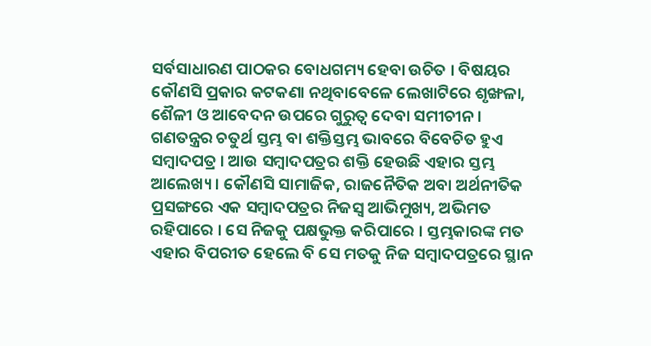ସର୍ବସାଧାରଣ ପାଠକର ବୋଧଗମ୍ୟ ହେବା ଉଚିତ । ବିଷୟର କୌଣସି ପ୍ରକାର କଟକଣା ନଥିବାବେଳେ ଲେଖାଟିରେ ଶୃଙ୍ଖଳା, ଶୈଳୀ ଓ ଆବେଦନ ଉପରେ ଗୁରୁତ୍ୱ ଦେବା ସମୀଚୀନ । ଗଣତନ୍ତ୍ରର ଚତୁର୍ଥ ସ୍ତମ୍ଭ ବା ଶକ୍ତିସ୍ତମ୍ଭ ଭାବରେ ବିବେଚିତ ହୁଏ ସମ୍ବାଦପତ୍ର । ଆଉ ସମ୍ବାଦପତ୍ରର ଶକ୍ତି ହେଉଛି ଏହାର ସ୍ତମ୍ଭ ଆଲେଖ୍ୟ । କୌଣସି ସାମାଜିକ, ରାଜନୈତିକ ଅବା ଅର୍ଥନୀତିକ ପ୍ରସଙ୍ଗରେ ଏକ ସମ୍ବାଦପତ୍ରର ନିଜସ୍ୱ ଆଭିମୁଖ୍ୟ, ଅଭିମତ ରହିପାରେ । ସେ ନିଜକୁ ପକ୍ଷଭୁକ୍ତ କରିପାରେ । ସ୍ତମ୍ଭକାରଙ୍କ ମତ ଏହାର ବିପରୀତ ହେଲେ ବି ସେ ମତକୁ ନିଜ ସମ୍ବାଦପତ୍ରରେ ସ୍ଥାନ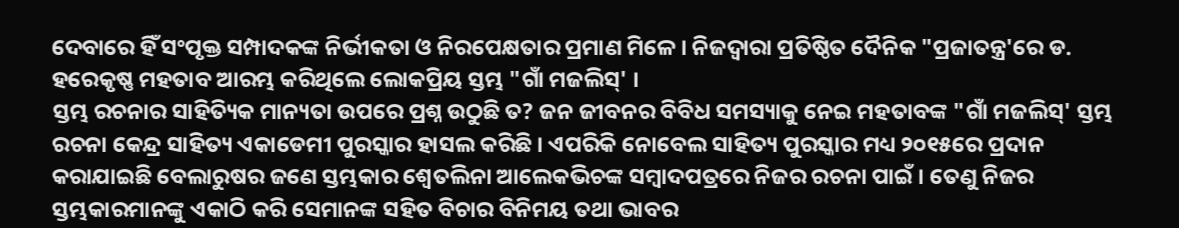ଦେବାରେ ହିଁ ସଂପୃକ୍ତ ସମ୍ପାଦକଙ୍କ ନିର୍ଭୀକତା ଓ ନିରପେକ୍ଷତାର ପ୍ରମାଣ ମିଳେ । ନିଜଦ୍ୱାରା ପ୍ରତିଷ୍ଠିତ ଦୈନିକ "ପ୍ରଜାତନ୍ତ୍ର'ରେ ଡ. ହରେକୃଷ୍ଣ ମହତାବ ଆରମ୍ଭ କରିଥିଲେ ଲୋକପ୍ରିୟ ସ୍ତମ୍ଭ "ଗାଁ ମଜଲିସ୍' ।
ସ୍ତମ୍ଭ ରଚନାର ସାହିତ୍ୟିକ ମାନ୍ୟତା ଉପରେ ପ୍ରଶ୍ନ ଉଠୁଛି ତ? ଜନ ଜୀବନର ବିବିଧ ସମସ୍ୟାକୁ ନେଇ ମହତାବଙ୍କ "ଗାଁ ମଜଲିସ୍' ସ୍ତମ୍ଭ ରଚନା କେନ୍ଦ୍ର ସାହିତ୍ୟ ଏକାଡେମୀ ପୁରସ୍କାର ହାସଲ କରିଛି । ଏପରିକି ନୋବେଲ ସାହିତ୍ୟ ପୁରସ୍କାର ମଧ୍ୟ ୨୦୧୫ରେ ପ୍ରଦାନ କରାଯାଇଛି ବେଲାରୁଷର ଜଣେ ସ୍ତମ୍ଭକାର ଶ୍ୱେତଲିନା ଆଲେକଭିଚଙ୍କ ସମ୍ବାଦପତ୍ରରେ ନିଜର ରଚନା ପାଇଁ । ତେଣୁ ନିଜର ସ୍ତମ୍ଭକାରମାନଙ୍କୁ ଏକାଠି କରି ସେମାନଙ୍କ ସହିତ ବିଚାର ବିନିମୟ ତଥା ଭାବର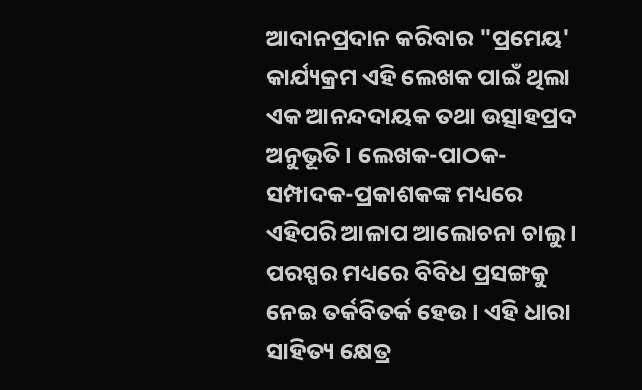ଆଦାନପ୍ରଦାନ କରିବାର "ପ୍ରମେୟ' କାର୍ଯ୍ୟକ୍ରମ ଏହି ଲେଖକ ପାଇଁ ଥିଲା ଏକ ଆନନ୍ଦଦାୟକ ତଥା ଉତ୍ସାହପ୍ରଦ ଅନୁଭୂତି । ଲେଖକ-ପାଠକ-ସମ୍ପାଦକ-ପ୍ରକାଶକଙ୍କ ମଧ୍ୟରେ ଏହିପରି ଆଳାପ ଆଲୋଚନା ଚାଲୁ । ପରସ୍ପର ମଧ୍ୟରେ ବିବିଧ ପ୍ରସଙ୍ଗକୁ ନେଇ ତର୍କବିତର୍କ ହେଉ । ଏହି ଧାରା ସାହିତ୍ୟ କ୍ଷେତ୍ର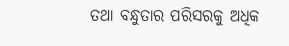ତଥା ବନ୍ଧୁତାର ପରିସରକୁ ଅଧିକ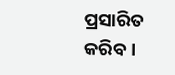ପ୍ରସାରିତ କରିବ ।